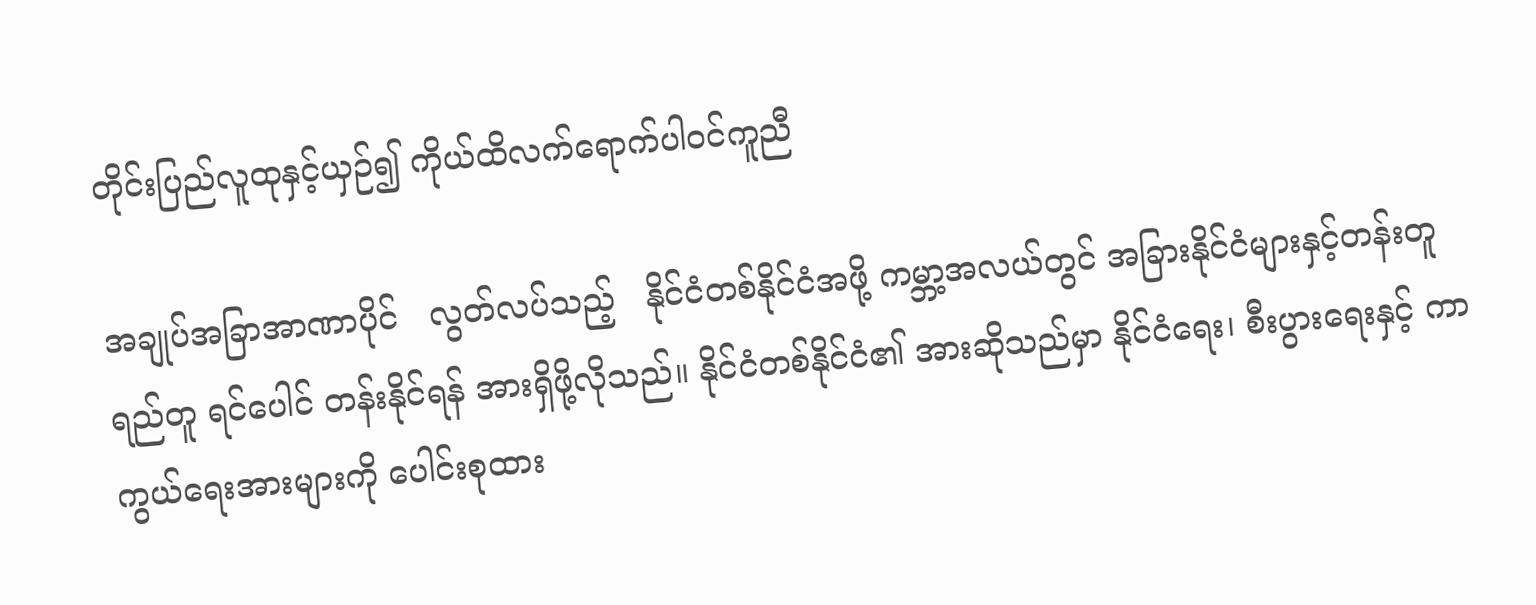တိုင်းပြည်လူထုနှင့်ယှဉ်၍ ကိုယ်ထိလက်ရောက်ပါဝင်ကူညီ

အချုပ်အခြာအာဏာပိုင်   လွတ်လပ်သည့်   နိုင်ငံတစ်နိုင်ငံအဖို့ ကမ္ဘာ့အလယ်တွင် အခြားနိုင်ငံများနှင့်တန်းတူရည်တူ ရင်ပေါင် တန်းနိုင်ရန် အားရှိဖို့လိုသည်။ နိုင်ငံတစ်နိုင်ငံ၏ အားဆိုသည်မှာ နိုင်ငံရေး၊ စီးပွားရေးနှင့် ကာကွယ်ရေးအားများကို ပေါင်းစုထား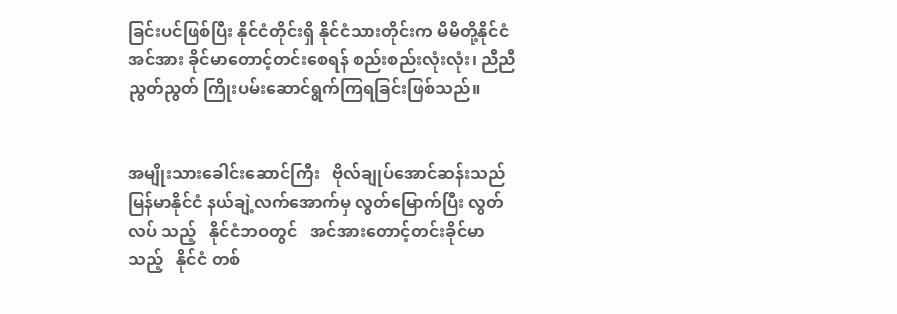ခြင်းပင်ဖြစ်ပြီး နိုင်ငံတိုင်းရှိ နိုင်ငံသားတိုင်းက မိမိတို့နိုင်ငံအင်အား ခိုင်မာတောင့်တင်းစေရန် စည်းစည်းလုံးလုံး၊ ညီညီညွတ်ညွတ် ကြိုးပမ်းဆောင်ရွက်ကြရခြင်းဖြစ်သည်။


အမျိုးသားခေါင်းဆောင်ကြီး   ဗိုလ်ချုပ်အောင်ဆန်းသည် မြန်မာနိုင်ငံ နယ်ချဲ့လက်အောက်မှ လွတ်မြောက်ပြီး လွတ်လပ် သည့်   နိုင်ငံဘဝတွင်   အင်အားတောင့်တင်းခိုင်မာသည့်   နိုင်ငံ တစ်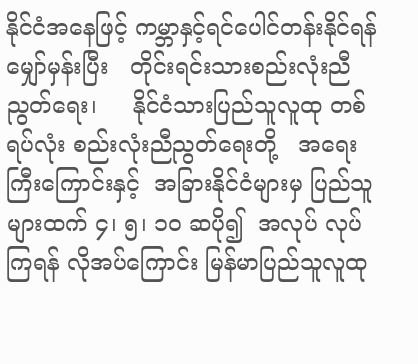နိုင်ငံအနေဖြင့် ကမ္ဘာနှင့်ရင်ပေါင်တန်းနိုင်ရန် မျှော်မှန်းပြီး   တိုင်းရင်းသားစည်းလုံးညီညွတ်ရေး၊     နိုင်ငံသားပြည်သူလူထု တစ်ရပ်လုံး စည်းလုံးညီညွတ်ရေးတို့   အရေးကြီးကြောင်းနှင့်  အခြားနိုင်ငံများမှ ပြည်သူများထက် ၄၊ ၅၊ ၁၀ ဆပို၍  အလုပ် လုပ်ကြရန် လိုအပ်ကြောင်း မြန်မာပြည်သူလူထု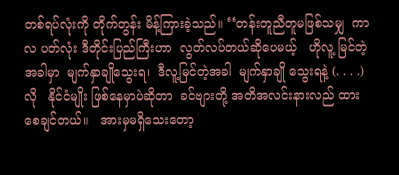တစ်ရပ်လုံးကို တိုက်တွန်း မိန့်ကြားခဲ့သည်။ ‘‘တန်းတူညီတူမဖြစ်သမျှ  ကာလ ပတ်လုံး ဒီတိုင်းပြည်ကြီးဟာ  လွတ်လပ်တယ်ဆိုပေမယ့်   ဟိုလူ့ မြင်တဲ့အခါမှာ  မျက်နှာချိုသွေးရ၊  ဒီလူ့မြင်တဲ့အခါ  မျက်နှာချို သွေးရနဲ့ (. . . .)  လို   နိုင်ငံမျိုး ဖြစ်နေမှာပဲဆိုတာ  ခင်ဗျားတို့ အတိအလင်းနားလည် ထားစေချင်တယ်။   အားမှမရှိသေးတော့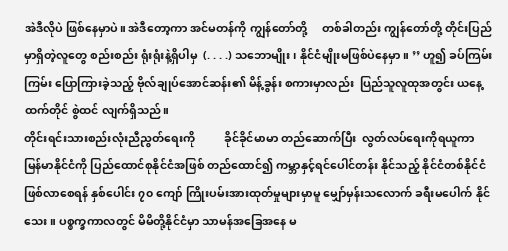အဲဒီလိုပဲ ဖြစ်နေမှာပဲ။ အဲဒီတော့ကာ အင်မတန်ကို ကျွန်တော်တို့     တစ်ခါတည်း ကျွန်တော်တို့ တိုင်းပြည်မှာရှိတဲ့လူတွေ စည်းစည်း ရုံးရုံးနဲ့ရှိပါမှ  (. . . .) သဘောမျိုး၊ နိုင်ငံမျိုးမဖြစ်ပဲနေမှာ။ ’’ ဟူ၍ ခပ်ကြမ်းကြမ်း ပြောကြားခဲ့သည့် ဗိုလ်ချုပ်အောင်ဆန်း၏ မိန့်ခွန်း စကားမှာလည်း  ပြည်သူလူထုအတွင်း ယနေ့ထက်တိုင် စွဲထင် လျက်ရှိသည်။
တိုင်းရင်းသားစည်းလုံးညီညွတ်ရေးကို          ခိုင်ခိုင်မာမာ တည်ဆောက်ပြီး  လွတ်လပ်ရေးကိုရယူကာ   မြန်မာနိုင်ငံကို ပြည်ထောင်စုနိုင်ငံအဖြစ် တည်ထောင်၍ ကမ္ဘာနှင့်ရင်ပေါင်တန်း နိုင်သည့် နိုင်ငံတစ်နိုင်ငံဖြစ်လာစေရန် နှစ်ပေါင်း ၇၀ ကျော် ကြိုးပမ်းအားထုတ်မှုများမှာမူ မျှော်မှန်းသလောက် ခရီးမပေါက် နိုင်သေး။ ပစ္စက္ခကာလတွင် မိမိတို့နိုင်ငံမှာ သာမန်အခြေအနေ မ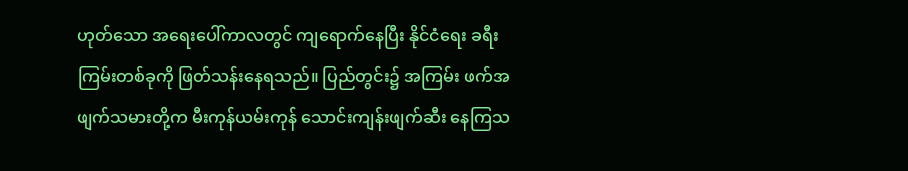ဟုတ်သော အရေးပေါ်ကာလတွင် ကျရောက်နေပြီး နိုင်ငံရေး ခရီးကြမ်းတစ်ခုကို ဖြတ်သန်းနေရသည်။ ပြည်တွင်း၌ အကြမ်း ဖက်အဖျက်သမားတို့က မီးကုန်ယမ်းကုန် သောင်းကျန်းဖျက်ဆီး နေကြသ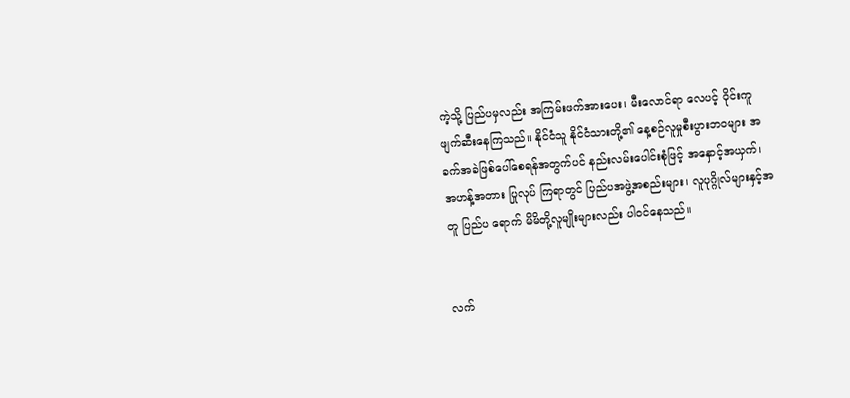ကဲ့သို့ ပြည်ပမှလည်း အကြမ်းဖက်အားပေး၊ မီးလောင်ရာ လေပင့် ဝိုင်းကူဖျက်ဆီးနေကြသည်။ နိုင်ငံသူ နိုင်ငံသားတို့၏ နေ့စဉ်လူမှုစီးပွားဘဝများ အခက်အခဲဖြစ်ပေါ်စေရန်အတွက်ပင် နည်းလမ်းပေါင်းစုံဖြင့် အနှောင့်အယှက်၊ အဟန့်အတား ပြုလုပ် ကြရာတွင် ပြည်ပအဖွဲ့အစည်းများ၊ လူပုဂ္ဂိုလ်များနှင့်အတူ ပြည်ပ ရောက် မိမိတို့လူမျိုးများလည်း ပါဝင်နေသည်။


လက်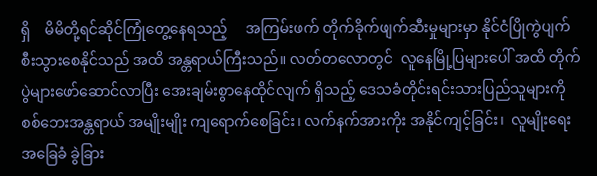ရှိ    မိမိတို့ရင်ဆိုင်ကြုံတွေ့နေရသည့်     အကြမ်းဖက် တိုက်ခိုက်ဖျက်ဆီးမှုများမှာ နိုင်ငံပြိုကွဲပျက်စီးသွားစေနိုင်သည် အထိ အန္တရာယ်ကြီးသည်။ လတ်တလောတွင်  လူနေမြို့ပြများပေါ် အထိ တိုက်ပွဲများဖော်ဆောင်လာပြီး အေးချမ်းစွာနေထိုင်လျက် ရှိသည့် ဒေသခံတိုင်းရင်းသားပြည်သူများကို စစ်ဘေးအန္တရာယ် အမျိုးမျိုး ကျရောက်စေခြင်း၊ လက်နက်အားကိုး အနိုင်ကျင့်ခြင်း၊  လူမျိုးရေးအခြေခံ ခွဲခြား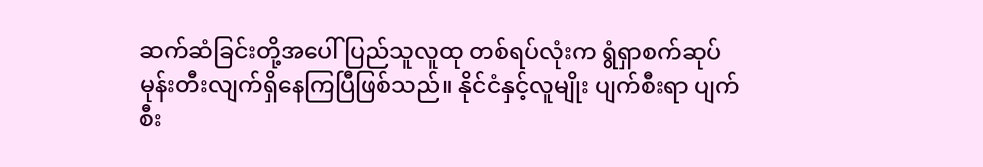ဆက်ဆံခြင်းတို့အပေါ် ပြည်သူလူထု တစ်ရပ်လုံးက ရွံရှာစက်ဆုပ်မုန်းတီးလျက်ရှိနေကြပြီဖြစ်သည်။ နိုင်ငံနှင့်လူမျိုး ပျက်စီးရာ ပျက်စီး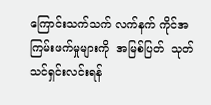ကြောင်းသက်သက် လက်နက် ကိုင်အကြမ်းဖက်မှုများကို  အမြစ်ပြတ်  သုတ်သင်ရှင်းလင်းရန်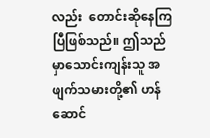လည်း  တောင်းဆိုနေကြပြီဖြစ်သည်။ ဤသည်မှာသောင်းကျန်းသူ အဖျက်သမားတို့၏ ဟန်ဆောင်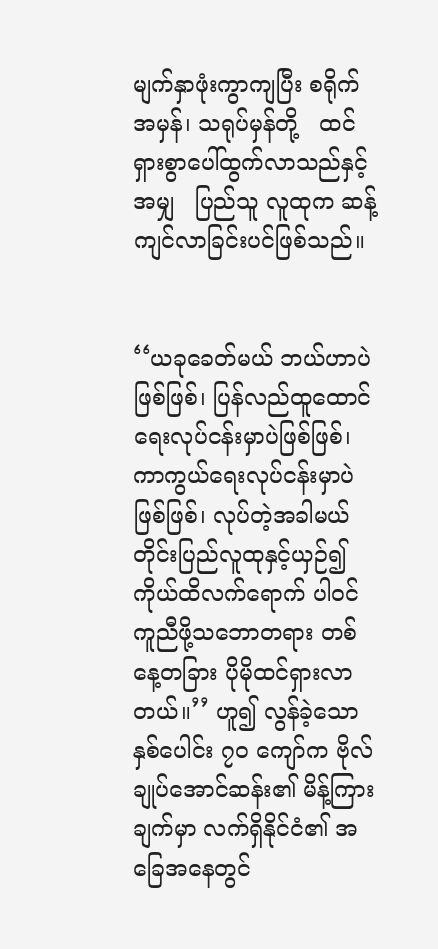မျက်နှာဖုံးကွာကျပြီး စရိုက်အမှန်၊ သရုပ်မှန်တို့   ထင်ရှားစွာပေါ်ထွက်လာသည်နှင့်အမျှ   ပြည်သူ လူထုက ဆန့်ကျင်လာခြင်းပင်ဖြစ်သည်။


‘‘ယခုခေတ်မယ် ဘယ်ဟာပဲဖြစ်ဖြစ်၊ ပြန်လည်ထူထောင် ရေးလုပ်ငန်းမှာပဲဖြစ်ဖြစ်၊ ကာကွယ်ရေးလုပ်ငန်းမှာပဲဖြစ်ဖြစ်၊ လုပ်တဲ့အခါမယ် တိုင်းပြည်လူထုနှင့်ယှဉ်၍ ကိုယ်ထိလက်ရောက် ပါဝင်ကူညီဖို့သဘောတရား တစ်နေ့တခြား ပိုမိုထင်ရှားလာတယ်။’’ ဟူ၍ လွန်ခဲ့သော နှစ်ပေါင်း ၇၀ ကျော်က ဗိုလ်ချုပ်အောင်ဆန်း၏ မိန့်ကြားချက်မှာ လက်ရှိနိုင်ငံ၏ အခြေအနေတွင်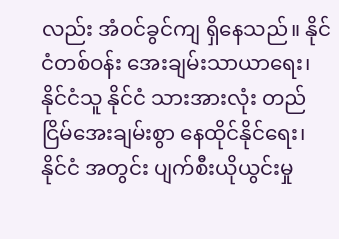လည်း အံဝင်ခွင်ကျ ရှိနေသည်။ နိုင်ငံတစ်ဝန်း အေးချမ်းသာယာရေး၊ နိုင်ငံသူ နိုင်ငံ သားအားလုံး တည်ငြိမ်အေးချမ်းစွာ နေထိုင်နိုင်ရေး၊ နိုင်ငံ အတွင်း ပျက်စီးယိုယွင်းမှု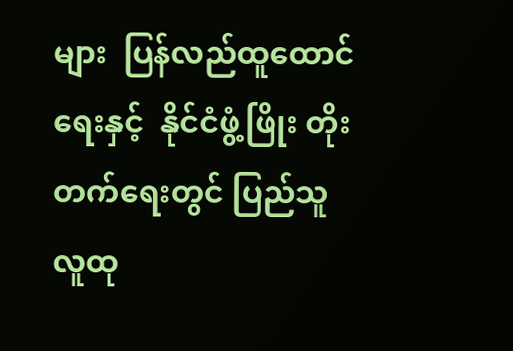များ  ပြန်လည်ထူထောင်ရေးနှင့်  နိုင်ငံဖွံ့ဖြိုး တိုးတက်ရေးတွင် ပြည်သူလူထု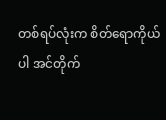တစ်ရပ်လုံးက စိတ်ရောကိုယ်ပါ အင်တိုက်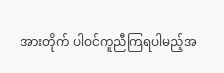အားတိုက် ပါဝင်ကူညီကြရပါမည့်အ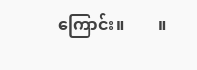ကြောင်း။        ။